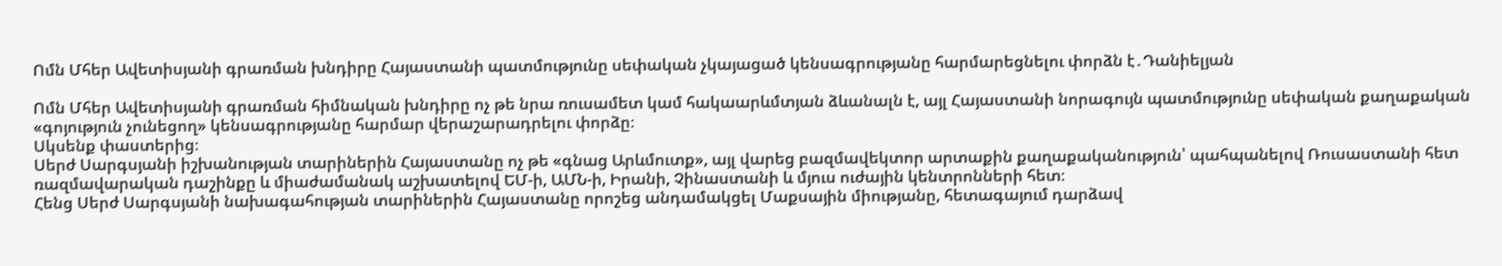Ոմն Մհեր Ավետիսյանի գրառման խնդիրը Հայաստանի պատմությունը սեփական չկայացած կենսագրությանը հարմարեցնելու փորձն է․Դանիելյան

Ոմն Մհեր Ավետիսյանի գրառման հիմնական խնդիրը ոչ թե նրա ռուսամետ կամ հակաարևմտյան ձևանալն է, այլ Հայաստանի նորագույն պատմությունը սեփական քաղաքական «գոյություն չունեցող» կենսագրությանը հարմար վերաշարադրելու փորձը։
Սկսենք փաստերից։
Սերժ Սարգսյանի իշխանության տարիներին Հայաստանը ոչ թե «գնաց Արևմուտք», այլ վարեց բազմավեկտոր արտաքին քաղաքականություն՝ պահպանելով Ռուսաստանի հետ ռազմավարական դաշինքը և միաժամանակ աշխատելով ԵՄ-ի, ԱՄՆ-ի, Իրանի, Չինաստանի և մյուս ուժային կենտրոնների հետ։
Հենց Սերժ Սարգսյանի նախագահության տարիներին Հայաստանը որոշեց անդամակցել Մաքսային միությանը, հետագայում դարձավ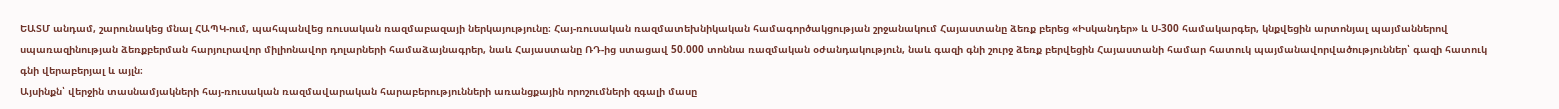ԵԱՏՄ անդամ, շարունակեց մնալ ՀԱՊԿ-ում, պահպանվեց ռուսական ռազմաբազայի ներկայությունը։ Հայ-ռուսական ռազմատեխնիկական համագործակցության շրջանակում Հայաստանը ձեռք բերեց «Իսկանդեր» և Ս-300 համակարգեր, կնքվեցին արտոնյալ պայմաններով սպառազինության ձեռքբերման հարյուրավոր միլիոնավոր դոլարների համաձայնագրեր, նաև Հայաստանը ՌԴ-ից ստացավ 50.000 տոննա ռազմական օժանդակություն, նաև գազի գնի շուրջ ձեռք բերվեցին Հայաստանի համար հատուկ պայմանավորվածություններ՝ գազի հատուկ գնի վերաբերյալ և այլն։
Այսինքն՝ վերջին տասնամյակների հայ-ռուսական ռազմավարական հարաբերությունների առանցքային որոշումների զգալի մասը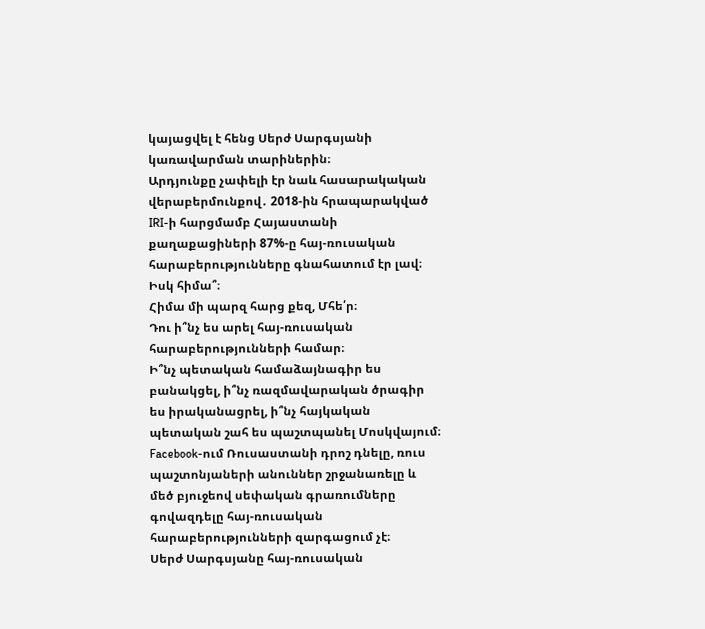կայացվել է հենց Սերժ Սարգսյանի կառավարման տարիներին։
Արդյունքը չափելի էր նաև հասարակական վերաբերմունքով․ 2018-ին հրապարակված IRI-ի հարցմամբ Հայաստանի քաղաքացիների 87%-ը հայ-ռուսական հարաբերությունները գնահատում էր լավ։ Իսկ հիմա՞։
Հիմա մի պարզ հարց քեզ, Մհե՛ր։
Դու ի՞նչ ես արել հայ-ռուսական հարաբերությունների համար։
Ի՞նչ պետական համաձայնագիր ես բանակցել, ի՞նչ ռազմավարական ծրագիր ես իրականացրել, ի՞նչ հայկական պետական շահ ես պաշտպանել Մոսկվայում։
Facebook-ում Ռուսաստանի դրոշ դնելը, ռուս պաշտոնյաների անուններ շրջանառելը և մեծ բյուջեով սեփական գրառումները գովազդելը հայ-ռուսական հարաբերությունների զարգացում չէ։
Սերժ Սարգսյանը հայ-ռուսական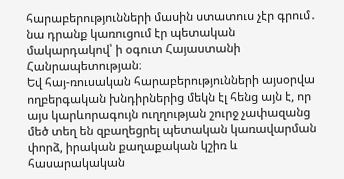հարաբերությունների մասին ստատուս չէր գրում․ նա դրանք կառուցում էր պետական մակարդակով՝ ի օգուտ Հայաստանի Հանրապետության։
Եվ հայ-ռուսական հարաբերությունների այսօրվա ողբերգական խնդիրներից մեկն էլ հենց այն է, որ այս կարևորագույն ուղղության շուրջ չափազանց մեծ տեղ են զբաղեցրել պետական կառավարման փորձ, իրական քաղաքական կշիռ և հասարակական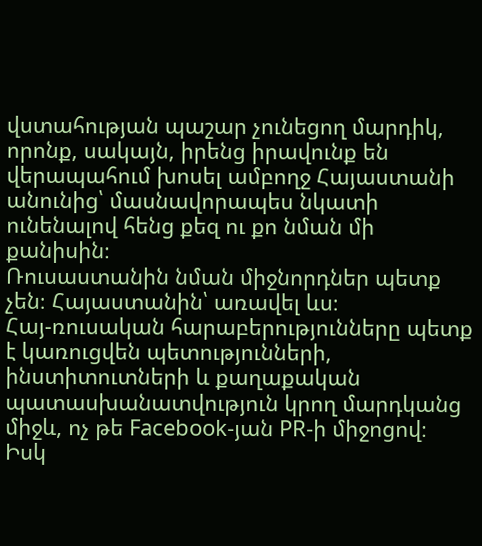վստահության պաշար չունեցող մարդիկ, որոնք, սակայն, իրենց իրավունք են վերապահում խոսել ամբողջ Հայաստանի անունից՝ մասնավորապես նկատի ունենալով հենց քեզ ու քո նման մի քանիսին։
Ռուսաստանին նման միջնորդներ պետք չեն։ Հայաստանին՝ առավել ևս։
Հայ-ռուսական հարաբերությունները պետք է կառուցվեն պետությունների, ինստիտուտների և քաղաքական պատասխանատվություն կրող մարդկանց միջև, ոչ թե Facebook-յան PR-ի միջոցով։
Իսկ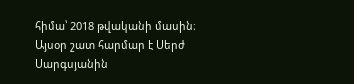հիմա՝ 2018 թվականի մասին։
Այսօր շատ հարմար է Սերժ Սարգսյանին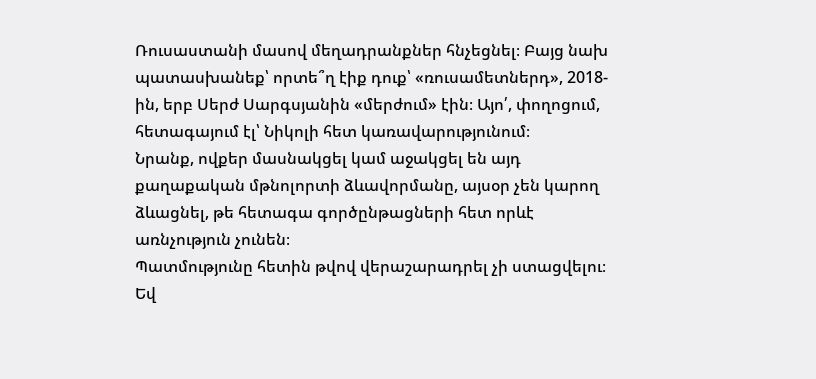Ռուսաստանի մասով մեղադրանքներ հնչեցնել։ Բայց նախ պատասխանեք՝ որտե՞ղ էիք դուք՝ «ռուսամետներդ», 2018-ին, երբ Սերժ Սարգսյանին «մերժում» էին։ Այո՛, փողոցում, հետագայում էլ՝ Նիկոլի հետ կառավարությունում։
Նրանք, ովքեր մասնակցել կամ աջակցել են այդ քաղաքական մթնոլորտի ձևավորմանը, այսօր չեն կարող ձևացնել, թե հետագա գործընթացների հետ որևէ առնչություն չունեն։
Պատմությունը հետին թվով վերաշարադրել չի ստացվելու։
Եվ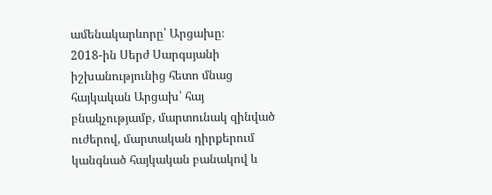ամենակարևորը՝ Արցախը։
2018-ին Սերժ Սարգսյանի իշխանությունից հետո մնաց հայկական Արցախ՝ հայ բնակչությամբ, մարտունակ զինված ուժերով, մարտական դիրքերում կանգնած հայկական բանակով և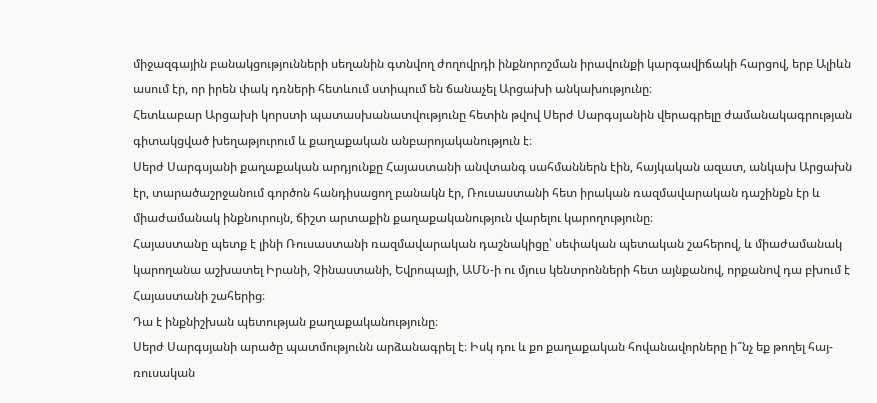միջազգային բանակցությունների սեղանին գտնվող ժողովրդի ինքնորոշման իրավունքի կարգավիճակի հարցով, երբ Ալիևն ասում էր, որ իրեն փակ դռների հետևում ստիպում են ճանաչել Արցախի անկախությունը։
Հետևաբար Արցախի կորստի պատասխանատվությունը հետին թվով Սերժ Սարգսյանին վերագրելը ժամանակագրության գիտակցված խեղաթյուրում և քաղաքական անբարոյականություն է։
Սերժ Սարգսյանի քաղաքական արդյունքը Հայաստանի անվտանգ սահմաններն էին, հայկական ազատ, անկախ Արցախն էր, տարածաշրջանում գործոն հանդիսացող բանակն էր, Ռուսաստանի հետ իրական ռազմավարական դաշինքն էր և միաժամանակ ինքնուրույն, ճիշտ արտաքին քաղաքականություն վարելու կարողությունը։
Հայաստանը պետք է լինի Ռուսաստանի ռազմավարական դաշնակիցը՝ սեփական պետական շահերով, և միաժամանակ կարողանա աշխատել Իրանի, Չինաստանի, Եվրոպայի, ԱՄՆ-ի ու մյուս կենտրոնների հետ այնքանով, որքանով դա բխում է Հայաստանի շահերից։
Դա է ինքնիշխան պետության քաղաքականությունը։
Սերժ Սարգսյանի արածը պատմությունն արձանագրել է։ Իսկ դու և քո քաղաքական հովանավորները ի՞նչ եք թողել հայ-ռուսական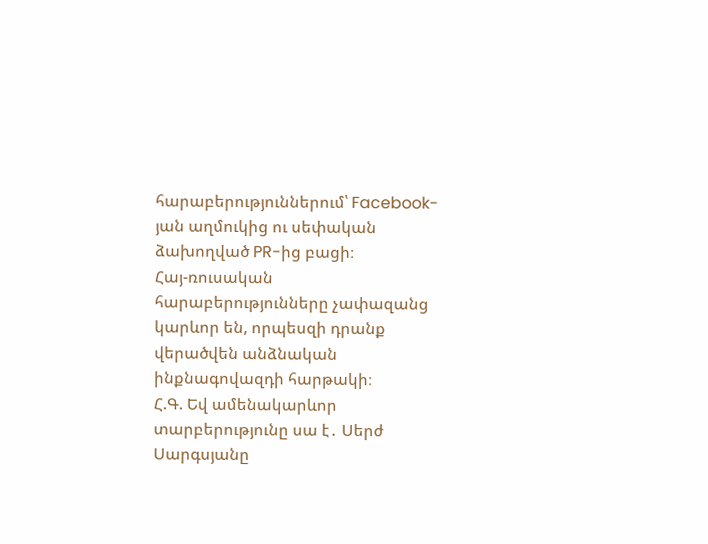հարաբերություններում՝ Facebook-յան աղմուկից ու սեփական ձախողված PR-ից բացի։
Հայ-ռուսական հարաբերությունները չափազանց կարևոր են, որպեսզի դրանք վերածվեն անձնական ինքնագովազդի հարթակի։
Հ.Գ. Եվ ամենակարևոր տարբերությունը սա է․ Սերժ Սարգսյանը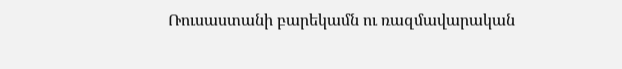Ռուսաստանի բարեկամն ու ռազմավարական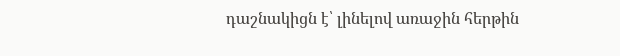դաշնակիցն է՝ լինելով առաջին հերթին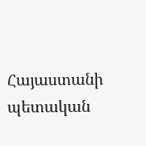Հայաստանի պետական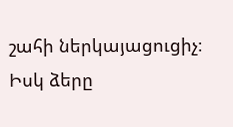շահի ներկայացուցիչ։
Իսկ ձերը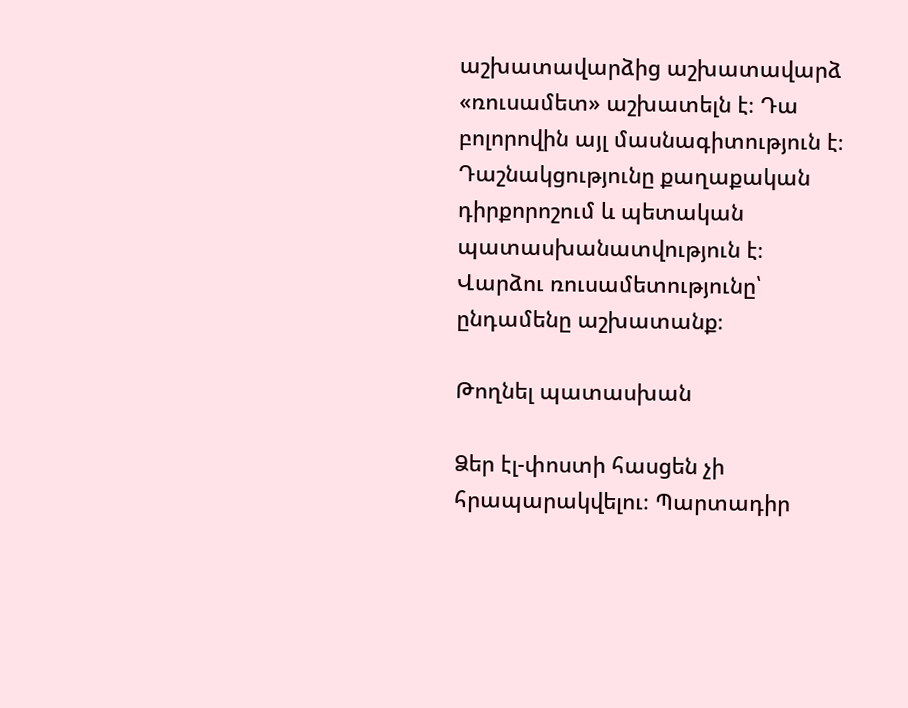աշխատավարձից աշխատավարձ «ռուսամետ» աշխատելն է։ Դա բոլորովին այլ մասնագիտություն է։
Դաշնակցությունը քաղաքական դիրքորոշում և պետական պատասխանատվություն է։ Վարձու ռուսամետությունը՝ ընդամենը աշխատանք։

Թողնել պատասխան

Ձեր էլ-փոստի հասցեն չի հրապարակվելու։ Պարտադիր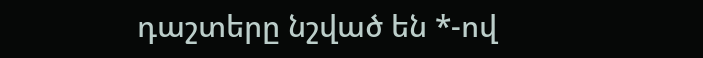դաշտերը նշված են *-ով